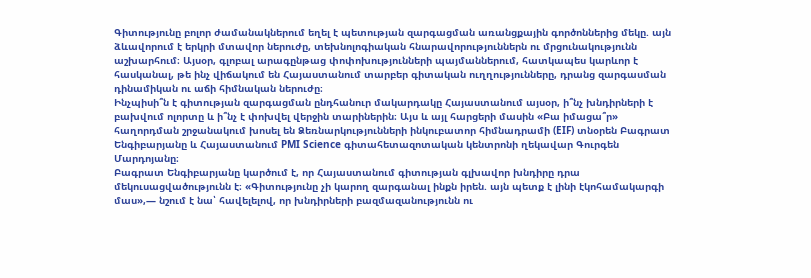Գիտությունը բոլոր ժամանակներում եղել է պետության զարգացման առանցքային գործոններից մեկը. այն ձևավորում է երկրի մտավոր ներուժը, տեխնոլոգիական հնարավորություններն ու մրցունակությունն աշխարհում։ Այսօր, գլոբալ արագընթաց փոփոխությունների պայմաններում, հատկապես կարևոր է հասկանալ, թե ինչ վիճակում են Հայաստանում տարբեր գիտական ուղղությունները, դրանց զարգասման դինամիկան ու աճի հիմնական ներուժը։
Ինչպիսի՞ն է գիտության զարգացման ընդհանուր մակարդակը Հայաստանում այսօր, ի՞նչ խնդիրների է բախվում ոլորտը և ի՞նչ է փոխվել վերջին տարիներին։ Այս և այլ հարցերի մասին «Բա իմացա՞ր» հաղորդման շրջանակում խոսել են Ձեռնարկությունների ինկուբատոր հիմնադրամի (EIF) տնօրեն Բագրատ Ենգիբարյանը և Հայաստանում PMI Science գիտահետազոտական կենտրոնի ղեկավար Գուրգեն Մարդոյանը։
Բագրատ Ենգիբարյանը կարծում է, որ Հայաստանում գիտության գլխավոր խնդիրը դրա մեկուսացվածությունն է։ «Գիտությունը չի կարող զարգանալ ինքն իրեն. այն պետք է լինի էկոհամակարգի մաս»,— նշում է նա՝ հավելելով, որ խնդիրների բազմազանությունն ու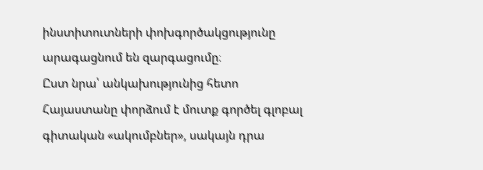ինստիտուտների փոխգործակցությունը արագացնում են զարգացումը։
Ըստ նրա՝ անկախությունից հետո Հայաստանը փորձում է մուտք գործել գլոբալ գիտական «ակումբներ», սակայն դրա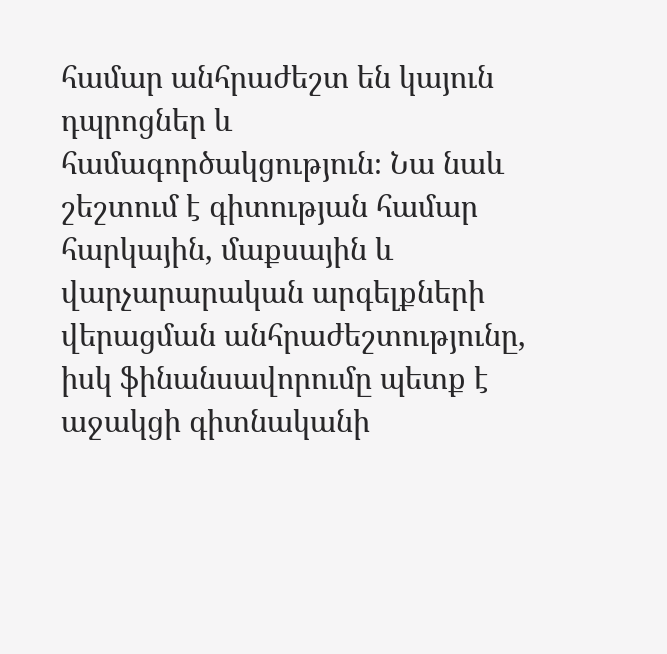համար անհրաժեշտ են կայուն դպրոցներ և համագործակցություն։ Նա նաև շեշտում է գիտության համար հարկային, մաքսային և վարչարարական արգելքների վերացման անհրաժեշտությունը, իսկ ֆինանսավորումը պետք է աջակցի գիտնականի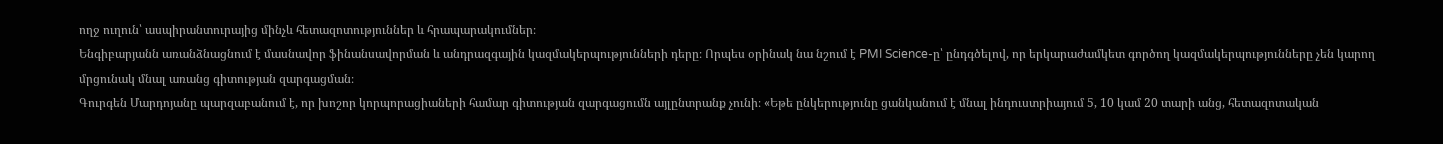ողջ ուղուն՝ ասպիրանտուրայից մինչև հետազոտություններ և հրապարակումներ։
Ենգիբարյանն առանձնացնում է մասնավոր ֆինանսավորման և անդրազգային կազմակերպությունների դերը։ Որպես օրինակ նա նշում է PMI Science-ը՝ ընդգծելով, որ երկարաժամկետ գործող կազմակերպությունները չեն կարող մրցունակ մնալ առանց գիտության զարգացման։
Գուրգեն Մարդոյանը պարզաբանում է, որ խոշոր կորպորացիաների համար գիտության զարգացումն այլընտրանք չունի։ «Եթե ընկերությունը ցանկանում է մնալ ինդուստրիայում 5, 10 կամ 20 տարի անց, հետազոտական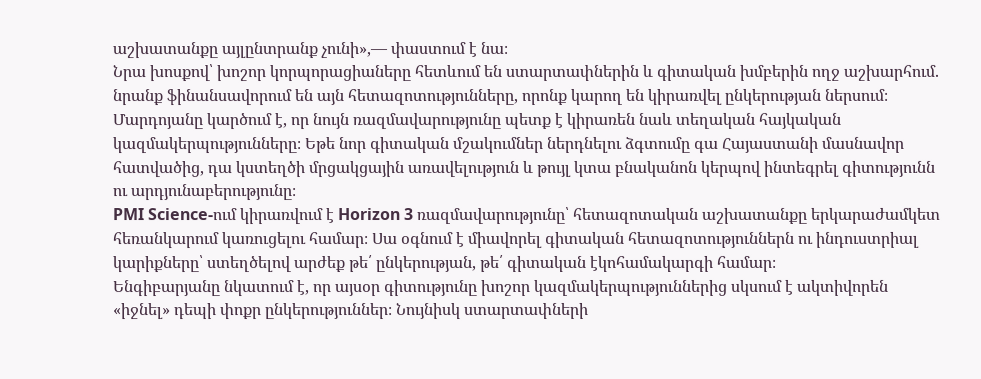աշխատանքը այլընտրանք չունի»,— փաստում է նա։
Նրա խոսքով՝ խոշոր կորպորացիաները հետևում են ստարտափներին և գիտական խմբերին ողջ աշխարհում. նրանք ֆինանսավորում են այն հետազոտությունները, որոնք կարող են կիրառվել ընկերության ներսում։ Մարդոյանը կարծում է, որ նույն ռազմավարությունը պետք է կիրառեն նաև տեղական հայկական կազմակերպությունները։ Եթե նոր գիտական մշակումներ ներդնելու ձգտումը գա Հայաստանի մասնավոր հատվածից, դա կստեղծի մրցակցային առավելություն և թույլ կտա բնականոն կերպով ինտեգրել գիտությունն ու արդյունաբերությունը։
PMI Science-ում կիրառվում է Horizon 3 ռազմավարությունը՝ հետազոտական աշխատանքը երկարաժամկետ հեռանկարում կառուցելու համար։ Սա օգնում է միավորել գիտական հետազոտություններն ու ինդուստրիալ կարիքները՝ ստեղծելով արժեք թե՛ ընկերության, թե՛ գիտական էկոհամակարգի համար։
Ենգիբարյանը նկատում է, որ այսօր գիտությունը խոշոր կազմակերպություններից սկսում է ակտիվորեն «իջնել» դեպի փոքր ընկերություններ։ Նույնիսկ ստարտափների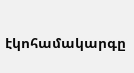էկոհամակարգը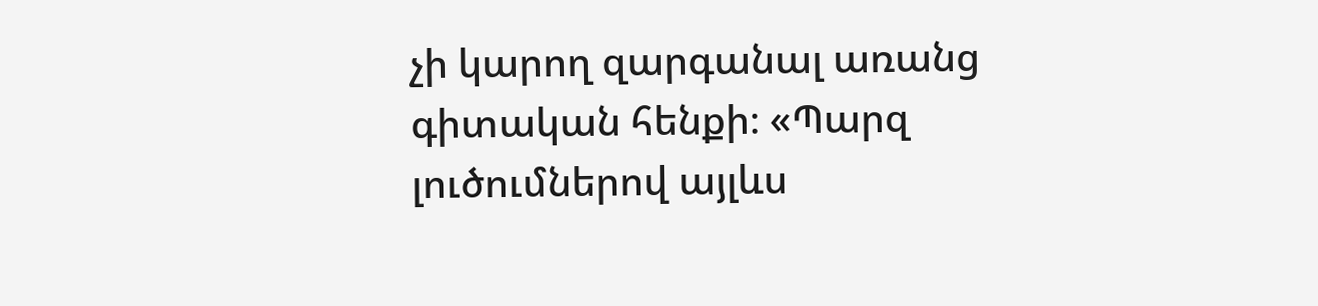չի կարող զարգանալ առանց գիտական հենքի։ «Պարզ լուծումներով այլևս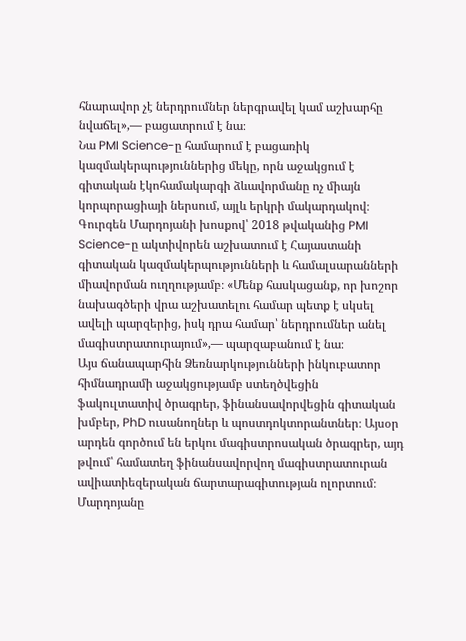հնարավոր չէ ներդրումներ ներգրավել կամ աշխարհը նվաճել»,— բացատրում է նա։
Նա PMI Science-ը համարում է բացառիկ կազմակերպություններից մեկը, որն աջակցում է գիտական էկոհամակարգի ձևավորմանը ոչ միայն կորպորացիայի ներսում, այլև երկրի մակարդակով։
Գուրգեն Մարդոյանի խոսքով՝ 2018 թվականից PMI Science-ը ակտիվորեն աշխատում է Հայաստանի գիտական կազմակերպությունների և համալսարանների միավորման ուղղությամբ։ «Մենք հասկացանք, որ խոշոր նախագծերի վրա աշխատելու համար պետք է սկսել ավելի պարզերից, իսկ դրա համար՝ ներդրումներ անել մագիստրատուրայում»,— պարզաբանում է նա։
Այս ճանապարհին Ձեռնարկությունների ինկուբատոր հիմնադրամի աջակցությամբ ստեղծվեցին ֆակուլտատիվ ծրագրեր, ֆինանսավորվեցին գիտական խմբեր, PhD ուսանողներ և պոստդոկտորանտներ։ Այսօր արդեն գործում են երկու մագիստրոսական ծրագրեր, այդ թվում՝ համատեղ ֆինանսավորվող մագիստրատուրան ավիատիեզերական ճարտարագիտության ոլորտում։
Մարդոյանը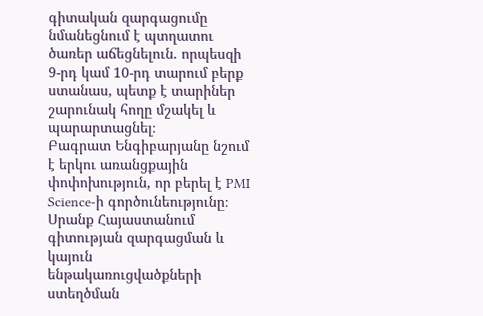գիտական զարգացումը նմանեցնում է պտղատու ծառեր աճեցնելուն. որպեսզի 9-րդ կամ 10-րդ տարում բերք ստանաս, պետք է տարիներ շարունակ հողը մշակել և պարարտացնել։
Բագրատ Ենգիբարյանը նշում է երկու առանցքային փոփոխություն, որ բերել է PMI Science-ի գործունեությունը։
Սրանք Հայաստանում գիտության զարգացման և կայուն ենթակառուցվածքների ստեղծման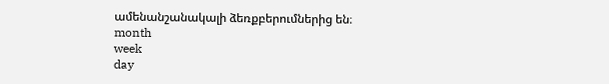ամենանշանակալի ձեռքբերումներից են։
month
week
day